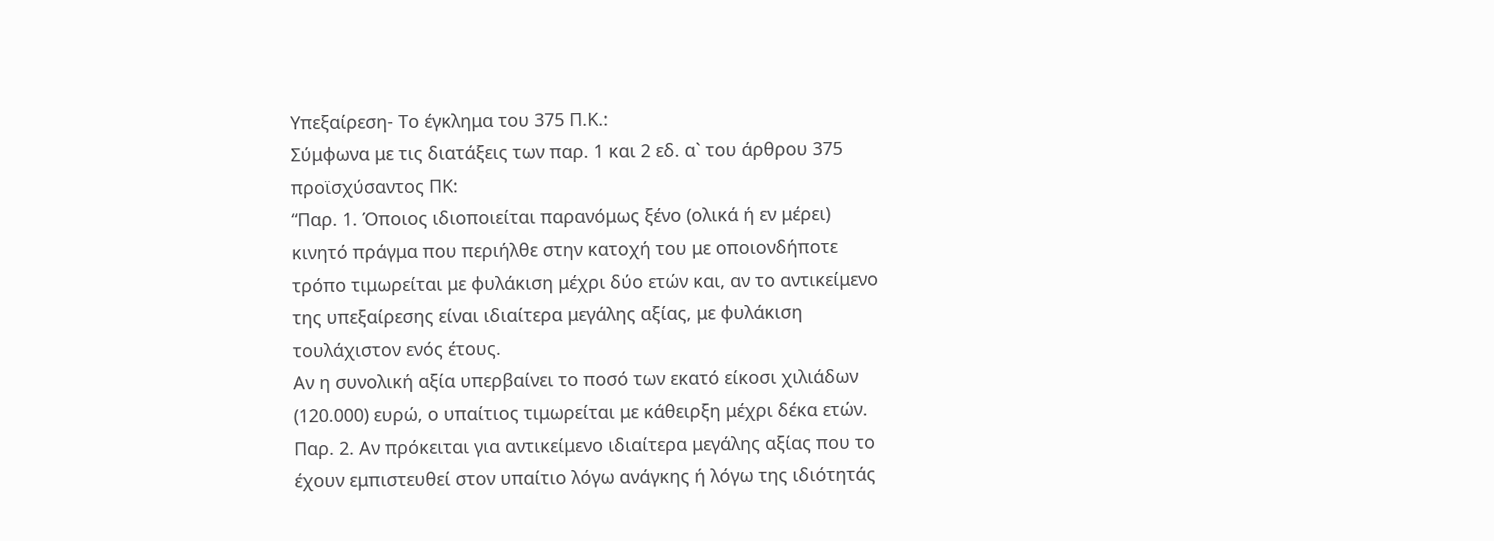Υπεξαίρεση- Το έγκλημα του 375 Π.Κ.:
Σύμφωνα με τις διατάξεις των παρ. 1 και 2 εδ. α` του άρθρου 375 προϊσχύσαντος ΠΚ:
“Παρ. 1. Όποιος ιδιοποιείται παρανόμως ξένο (ολικά ή εν μέρει) κινητό πράγμα που περιήλθε στην κατοχή του με οποιονδήποτε τρόπο τιμωρείται με φυλάκιση μέχρι δύο ετών και, αν το αντικείμενο της υπεξαίρεσης είναι ιδιαίτερα μεγάλης αξίας, με φυλάκιση τουλάχιστον ενός έτους.
Αν η συνολική αξία υπερβαίνει το ποσό των εκατό είκοσι χιλιάδων (120.000) ευρώ, ο υπαίτιος τιμωρείται με κάθειρξη μέχρι δέκα ετών. Παρ. 2. Αν πρόκειται για αντικείμενο ιδιαίτερα μεγάλης αξίας που το έχουν εμπιστευθεί στον υπαίτιο λόγω ανάγκης ή λόγω της ιδιότητάς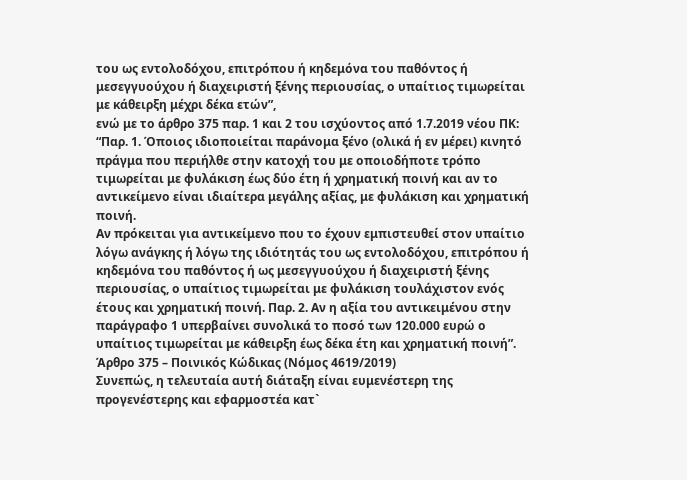του ως εντολοδόχου, επιτρόπου ή κηδεμόνα του παθόντος ή μεσεγγυούχου ή διαχειριστή ξένης περιουσίας, ο υπαίτιος τιμωρείται με κάθειρξη μέχρι δέκα ετών”,
ενώ με το άρθρο 375 παρ. 1 και 2 του ισχύοντος από 1.7.2019 νέου ΠΚ:
“Παρ. 1. Όποιος ιδιοποιείται παράνομα ξένο (ολικά ή εν μέρει) κινητό πράγμα που περιήλθε στην κατοχή του με οποιοδήποτε τρόπο τιμωρείται με φυλάκιση έως δύο έτη ή χρηματική ποινή και αν το αντικείμενο είναι ιδιαίτερα μεγάλης αξίας, με φυλάκιση και χρηματική ποινή.
Αν πρόκειται για αντικείμενο που το έχουν εμπιστευθεί στον υπαίτιο λόγω ανάγκης ή λόγω της ιδιότητάς του ως εντολοδόχου, επιτρόπου ή κηδεμόνα του παθόντος ή ως μεσεγγυούχου ή διαχειριστή ξένης περιουσίας, ο υπαίτιος τιμωρείται με φυλάκιση τουλάχιστον ενός έτους και χρηματική ποινή. Παρ. 2. Αν η αξία του αντικειμένου στην παράγραφο 1 υπερβαίνει συνολικά το ποσό των 120.000 ευρώ ο υπαίτιος τιμωρείται με κάθειρξη έως δέκα έτη και χρηματική ποινή”.
Άρθρο 375 – Ποινικός Κώδικας (Νόμος 4619/2019)
Συνεπώς, η τελευταία αυτή διάταξη είναι ευμενέστερη της προγενέστερης και εφαρμοστέα κατ`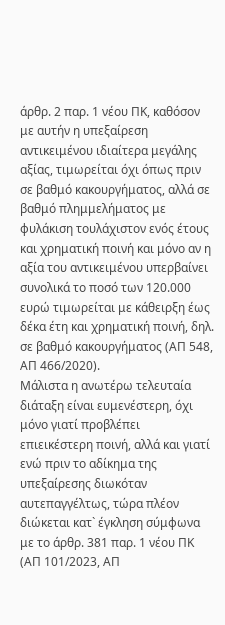άρθρ. 2 παρ. 1 νέου ΠΚ, καθόσον με αυτήν η υπεξαίρεση αντικειμένου ιδιαίτερα μεγάλης αξίας, τιμωρείται όχι όπως πριν σε βαθμό κακουργήματος, αλλά σε βαθμό πλημμελήματος με φυλάκιση τουλάχιστον ενός έτους και χρηματική ποινή και μόνο αν η αξία του αντικειμένου υπερβαίνει συνολικά το ποσό των 120.000 ευρώ τιμωρείται με κάθειρξη έως δέκα έτη και χρηματική ποινή, δηλ. σε βαθμό κακουργήματος (ΑΠ 548, ΑΠ 466/2020).
Μάλιστα η ανωτέρω τελευταία διάταξη είναι ευμενέστερη, όχι μόνο γιατί προβλέπει επιεικέστερη ποινή, αλλά και γιατί ενώ πριν το αδίκημα της υπεξαίρεσης διωκόταν αυτεπαγγέλτως, τώρα πλέον διώκεται κατ` έγκληση σύμφωνα με το άρθρ. 381 παρ. 1 νέου ΠΚ (ΑΠ 101/2023, ΑΠ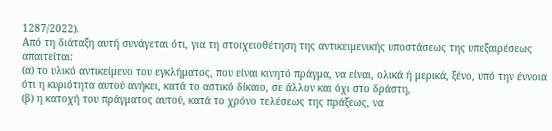1287/2022).
Από τη διάταξη αυτή συνάγεται ότι, για τη στοιχειοθέτηση της αντικειμενικής υποστάσεως της υπεξαιρέσεως απαιτείται:
(α) το υλικό αντικείμενο του εγκλήματος, που είναι κινητό πράγμα, να είναι, ολικά ή μερικά, ξένο, υπό την έννοια ότι η κυριότητα αυτού ανήκει, κατά το αστικό δίκαιο, σε άλλον και όχι στο δράστη,
(β) η κατοχή του πράγματος αυτού, κατά το χρόνο τελέσεως της πράξεως, να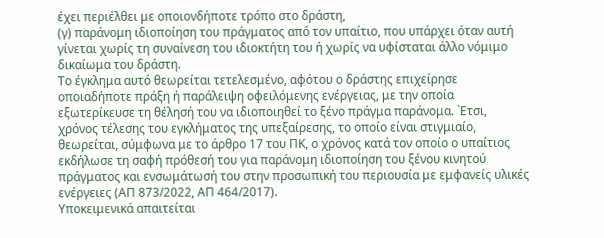έχει περιέλθει με οποιονδήποτε τρόπο στο δράστη,
(γ) παράνομη ιδιοποίηση του πράγματος από τον υπαίτιο, που υπάρχει όταν αυτή γίνεται χωρίς τη συναίνεση του ιδιοκτήτη του ή χωρίς να υφίσταται άλλο νόμιμο δικαίωμα του δράστη.
Το έγκλημα αυτό θεωρείται τετελεσμένο, αφότου ο δράστης επιχείρησε οποιαδήποτε πράξη ή παράλειψη οφειλόμενης ενέργειας, με την οποία εξωτερίκευσε τη θέλησή του να ιδιοποιηθεί το ξένο πράγμα παράνομα. `Ετσι, χρόνος τέλεσης του εγκλήματος της υπεξαίρεσης, το οποίο είναι στιγμιαίο, θεωρείται, σύμφωνα με το άρθρο 17 του ΠΚ, ο χρόνος κατά τον οποίο ο υπαίτιος εκδήλωσε τη σαφή πρόθεσή του για παράνομη ιδιοποίηση του ξένου κινητού πράγματος και ενσωμάτωσή του στην προσωπική του περιουσία με εμφανείς υλικές ενέργειες (ΑΠ 873/2022, ΑΠ 464/2017).
Υποκειμενικά απαιτείται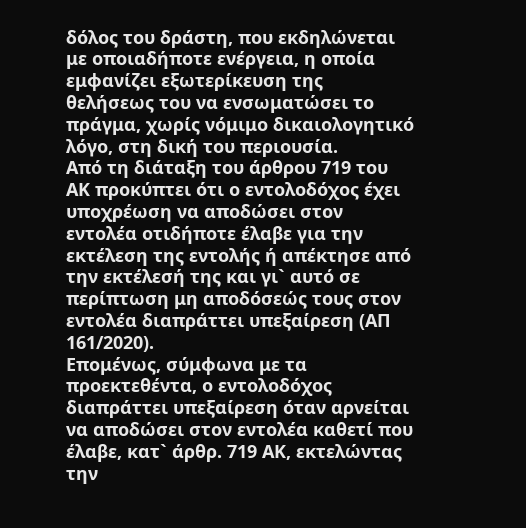δόλος του δράστη, που εκδηλώνεται με οποιαδήποτε ενέργεια, η οποία εμφανίζει εξωτερίκευση της θελήσεως του να ενσωματώσει το πράγμα, χωρίς νόμιμο δικαιολογητικό λόγο, στη δική του περιουσία.
Από τη διάταξη του άρθρου 719 του ΑΚ προκύπτει ότι ο εντολοδόχος έχει υποχρέωση να αποδώσει στον εντολέα οτιδήποτε έλαβε για την εκτέλεση της εντολής ή απέκτησε από την εκτέλεσή της και γι` αυτό σε περίπτωση μη αποδόσεώς τους στον εντολέα διαπράττει υπεξαίρεση (ΑΠ 161/2020).
Επομένως, σύμφωνα με τα προεκτεθέντα, ο εντολοδόχος διαπράττει υπεξαίρεση όταν αρνείται να αποδώσει στον εντολέα καθετί που έλαβε, κατ` άρθρ. 719 ΑΚ, εκτελώντας την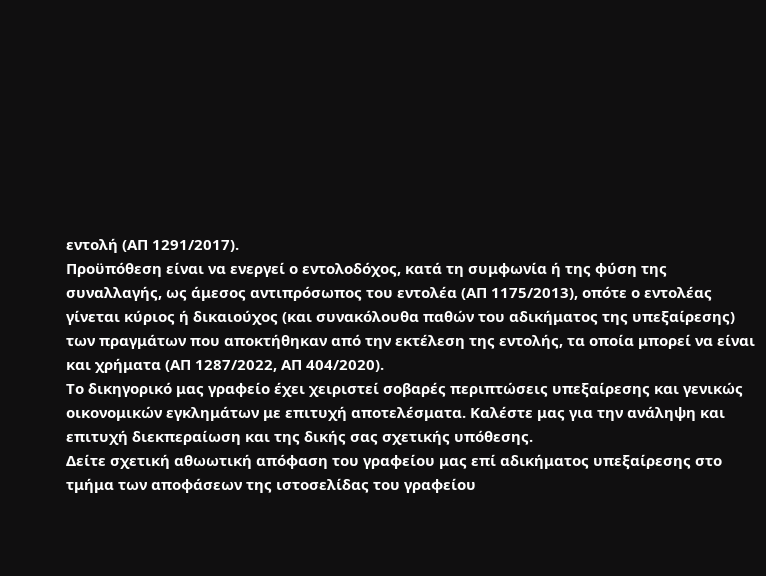εντολή (ΑΠ 1291/2017).
Προϋπόθεση είναι να ενεργεί ο εντολοδόχος, κατά τη συμφωνία ή της φύση της συναλλαγής, ως άμεσος αντιπρόσωπος του εντολέα (ΑΠ 1175/2013), οπότε ο εντολέας γίνεται κύριος ή δικαιούχος (και συνακόλουθα παθών του αδικήματος της υπεξαίρεσης) των πραγμάτων που αποκτήθηκαν από την εκτέλεση της εντολής, τα οποία μπορεί να είναι και χρήματα (ΑΠ 1287/2022, ΑΠ 404/2020).
Το δικηγορικό μας γραφείο έχει χειριστεί σοβαρές περιπτώσεις υπεξαίρεσης και γενικώς οικονομικών εγκλημάτων με επιτυχή αποτελέσματα. Καλέστε μας για την ανάληψη και επιτυχή διεκπεραίωση και της δικής σας σχετικής υπόθεσης.
Δείτε σχετική αθωωτική απόφαση του γραφείου μας επί αδικήματος υπεξαίρεσης στο τμήμα των αποφάσεων της ιστοσελίδας του γραφείου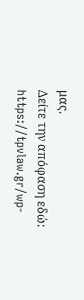μας.
Δείτε την απόφαση εδώ: https://tpvlaw.gr/wp-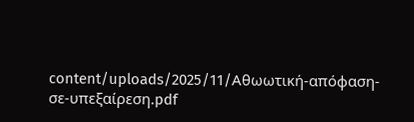content/uploads/2025/11/Αθωωτική-απόφαση-σε-υπεξαίρεση.pdf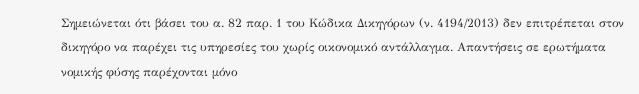Σημειώνεται ότι βάσει του α. 82 παρ. 1 του Κώδικα Δικηγόρων (ν. 4194/2013) δεν επιτρέπεται στον δικηγόρο να παρέχει τις υπηρεσίες του χωρίς οικονομικό αντάλλαγμα. Απαντήσεις σε ερωτήματα νομικής φύσης παρέχονται μόνο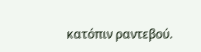κατόπιν ραντεβού.